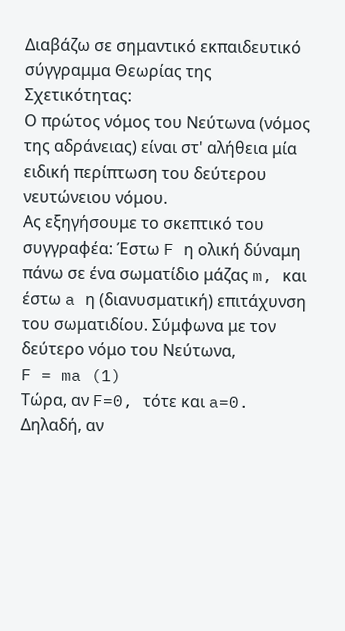Διαβάζω σε σημαντικό εκπαιδευτικό σύγγραμμα Θεωρίας της Σχετικότητας:
Ο πρώτος νόμος του Νεύτωνα (νόμος της αδράνειας) είναι στ' αλήθεια μία ειδική περίπτωση του δεύτερου νευτώνειου νόμου.
Ας εξηγήσουμε το σκεπτικό του συγγραφέα: Έστω F η ολική δύναμη πάνω σε ένα σωματίδιο μάζας m, και έστω a η (διανυσματική) επιτάχυνση του σωματιδίου. Σύμφωνα με τον δεύτερο νόμο του Νεύτωνα,
F = ma (1)
Τώρα, αν F=0, τότε και a=0. Δηλαδή, αν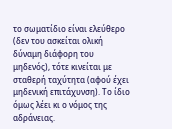το σωματίδιο είναι ελεύθερο (δεν του ασκείται ολική δύναμη διάφορη του μηδενός), τότε κινείται με σταθερή ταχύτητα (αφού έχει μηδενική επιτάχυνση). Το ίδιο όμως λέει κι ο νόμος της αδράνειας.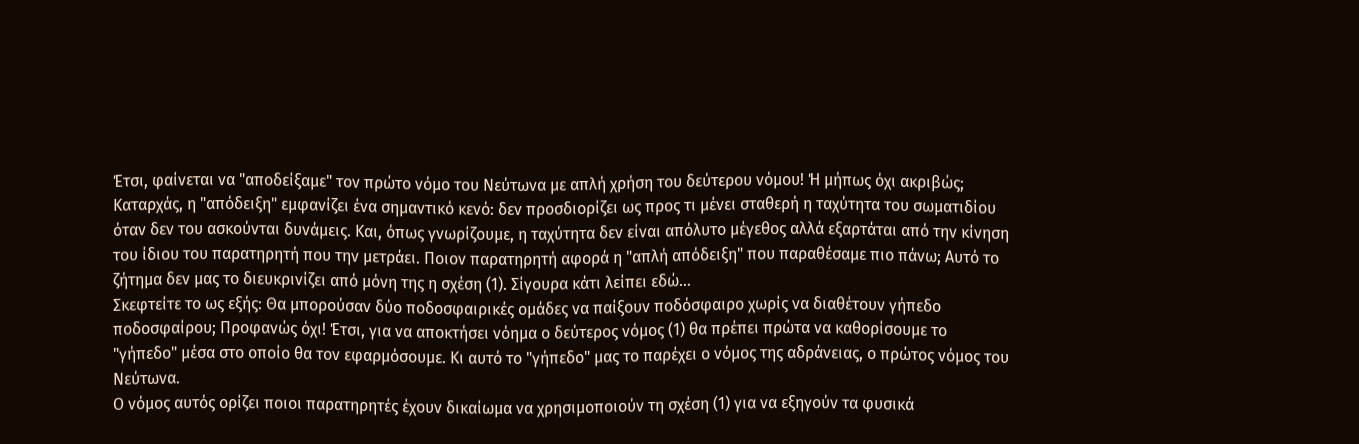Έτσι, φαίνεται να "αποδείξαμε" τον πρώτο νόμο του Νεύτωνα με απλή χρήση του δεύτερου νόμου! Ή μήπως όχι ακριβώς;
Καταρχάς, η "απόδειξη" εμφανίζει ένα σημαντικό κενό: δεν προσδιορίζει ως προς τι μένει σταθερή η ταχύτητα του σωματιδίου όταν δεν του ασκούνται δυνάμεις. Και, όπως γνωρίζουμε, η ταχύτητα δεν είναι απόλυτο μέγεθος αλλά εξαρτάται από την κίνηση του ίδιου του παρατηρητή που την μετράει. Ποιον παρατηρητή αφορά η "απλή απόδειξη" που παραθέσαμε πιο πάνω; Αυτό το ζήτημα δεν μας το διευκρινίζει από μόνη της η σχέση (1). Σίγουρα κάτι λείπει εδώ...
Σκεφτείτε το ως εξής: Θα μπορούσαν δύο ποδοσφαιρικές ομάδες να παίξουν ποδόσφαιρο χωρίς να διαθέτουν γήπεδο ποδοσφαίρου; Προφανώς όχι! Έτσι, για να αποκτήσει νόημα ο δεύτερος νόμος (1) θα πρέπει πρώτα να καθορίσουμε το "γήπεδο" μέσα στο οποίο θα τον εφαρμόσουμε. Κι αυτό το "γήπεδο" μας το παρέχει ο νόμος της αδράνειας, ο πρώτος νόμος του Νεύτωνα.
Ο νόμος αυτός ορίζει ποιοι παρατηρητές έχουν δικαίωμα να χρησιμοποιούν τη σχέση (1) για να εξηγούν τα φυσικά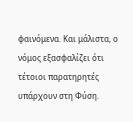φαινόμενα. Και μάλιστα, ο νόμος εξασφαλίζει ότι τέτοιοι παρατηρητές υπάρχουν στη Φύση.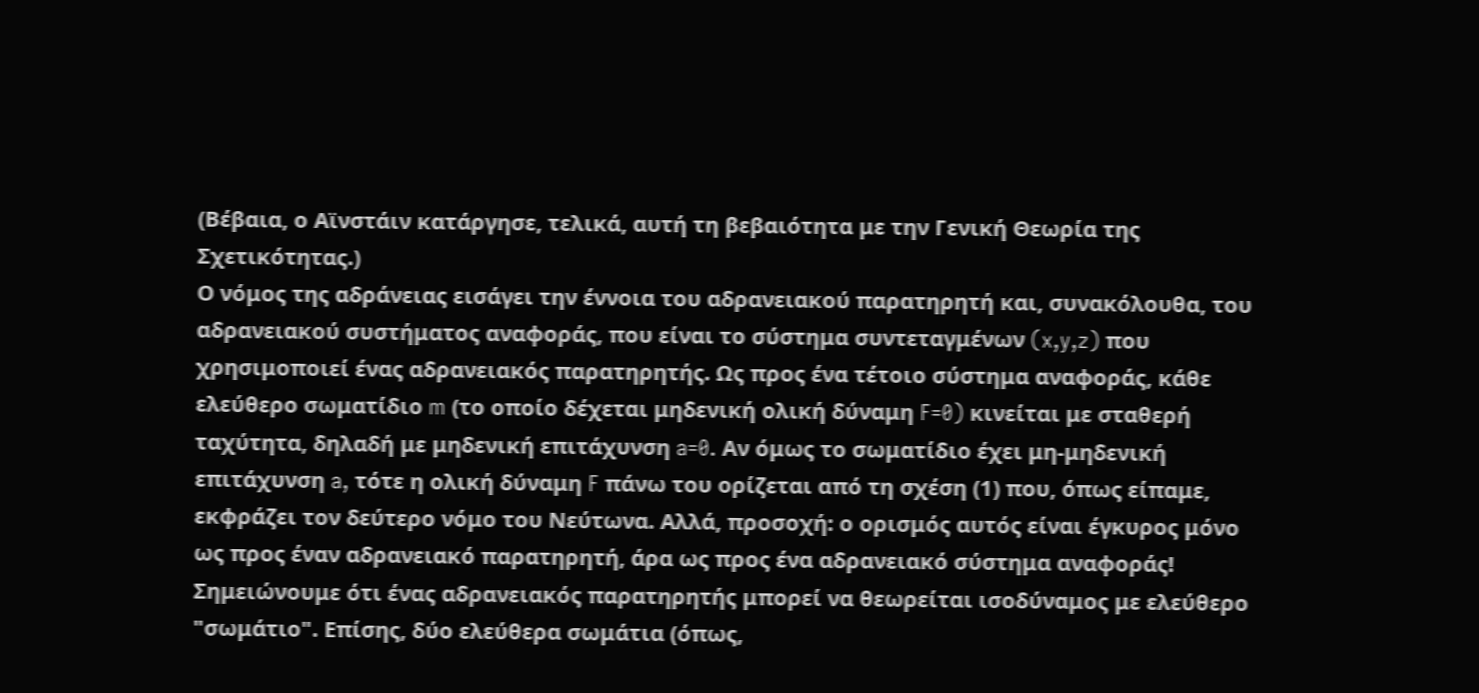(Βέβαια, ο Αϊνστάιν κατάργησε, τελικά, αυτή τη βεβαιότητα με την Γενική Θεωρία της Σχετικότητας.)
Ο νόμος της αδράνειας εισάγει την έννοια του αδρανειακού παρατηρητή και, συνακόλουθα, του αδρανειακού συστήματος αναφοράς, που είναι το σύστημα συντεταγμένων (x,y,z) που χρησιμοποιεί ένας αδρανειακός παρατηρητής. Ως προς ένα τέτοιο σύστημα αναφοράς, κάθε ελεύθερο σωματίδιο m (το οποίο δέχεται μηδενική ολική δύναμη F=0) κινείται με σταθερή ταχύτητα, δηλαδή με μηδενική επιτάχυνση a=0. Αν όμως το σωματίδιο έχει μη-μηδενική επιτάχυνση a, τότε η ολική δύναμη F πάνω του ορίζεται από τη σχέση (1) που, όπως είπαμε, εκφράζει τον δεύτερο νόμο του Νεύτωνα. Αλλά, προσοχή: ο ορισμός αυτός είναι έγκυρος μόνο ως προς έναν αδρανειακό παρατηρητή, άρα ως προς ένα αδρανειακό σύστημα αναφοράς!
Σημειώνουμε ότι ένας αδρανειακός παρατηρητής μπορεί να θεωρείται ισοδύναμος με ελεύθερο "σωμάτιο". Επίσης, δύο ελεύθερα σωμάτια (όπως,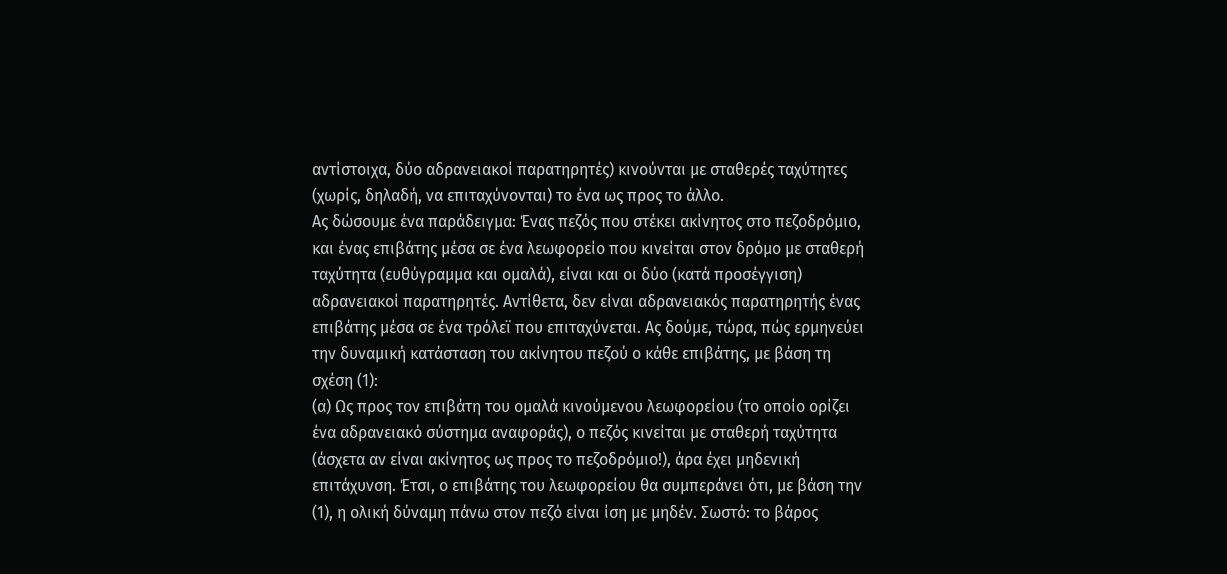αντίστοιχα, δύο αδρανειακοί παρατηρητές) κινούνται με σταθερές ταχύτητες (χωρίς, δηλαδή, να επιταχύνονται) το ένα ως προς το άλλο.
Ας δώσουμε ένα παράδειγμα: Ένας πεζός που στέκει ακίνητος στο πεζοδρόμιο, και ένας επιβάτης μέσα σε ένα λεωφορείο που κινείται στον δρόμο με σταθερή ταχύτητα (ευθύγραμμα και ομαλά), είναι και οι δύο (κατά προσέγγιση) αδρανειακοί παρατηρητές. Αντίθετα, δεν είναι αδρανειακός παρατηρητής ένας επιβάτης μέσα σε ένα τρόλεϊ που επιταχύνεται. Ας δούμε, τώρα, πώς ερμηνεύει την δυναμική κατάσταση του ακίνητου πεζού ο κάθε επιβάτης, με βάση τη σχέση (1):
(α) Ως προς τον επιβάτη του ομαλά κινούμενου λεωφορείου (το οποίο ορίζει ένα αδρανειακό σύστημα αναφοράς), ο πεζός κινείται με σταθερή ταχύτητα (άσχετα αν είναι ακίνητος ως προς το πεζοδρόμιο!), άρα έχει μηδενική επιτάχυνση. Έτσι, ο επιβάτης του λεωφορείου θα συμπεράνει ότι, με βάση την (1), η ολική δύναμη πάνω στον πεζό είναι ίση με μηδέν. Σωστό: το βάρος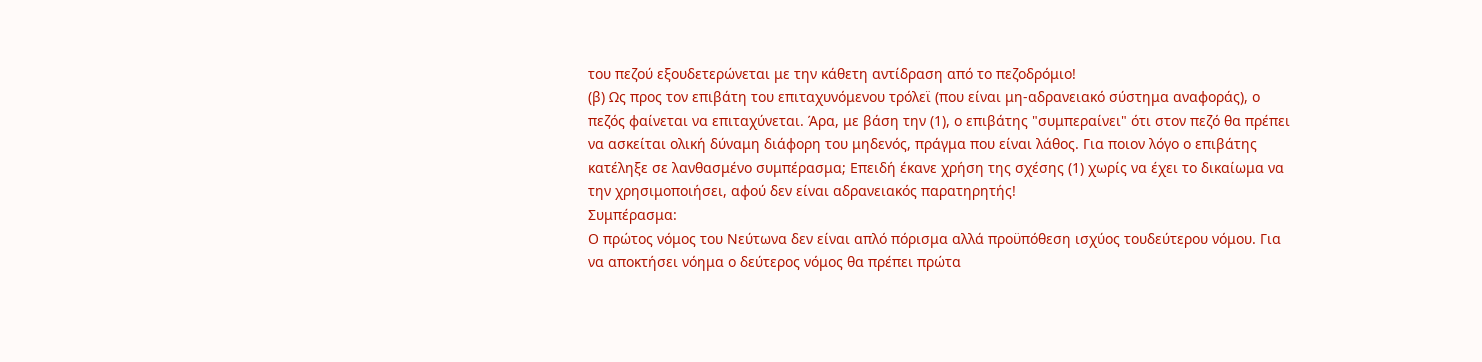του πεζού εξουδετερώνεται με την κάθετη αντίδραση από το πεζοδρόμιο!
(β) Ως προς τον επιβάτη του επιταχυνόμενου τρόλεϊ (που είναι μη-αδρανειακό σύστημα αναφοράς), ο πεζός φαίνεται να επιταχύνεται. Άρα, με βάση την (1), ο επιβάτης "συμπεραίνει" ότι στον πεζό θα πρέπει να ασκείται ολική δύναμη διάφορη του μηδενός, πράγμα που είναι λάθος. Για ποιον λόγο ο επιβάτης κατέληξε σε λανθασμένο συμπέρασμα; Επειδή έκανε χρήση της σχέσης (1) χωρίς να έχει το δικαίωμα να την χρησιμοποιήσει, αφού δεν είναι αδρανειακός παρατηρητής!
Συμπέρασμα:
Ο πρώτος νόμος του Νεύτωνα δεν είναι απλό πόρισμα αλλά προϋπόθεση ισχύος τουδεύτερου νόμου. Για να αποκτήσει νόημα ο δεύτερος νόμος θα πρέπει πρώτα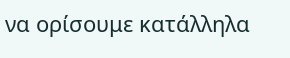να ορίσουμε κατάλληλα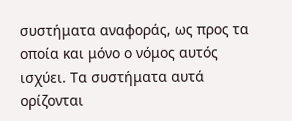συστήματα αναφοράς, ως προς τα οποία και μόνο ο νόμος αυτός ισχύει. Τα συστήματα αυτά ορίζονται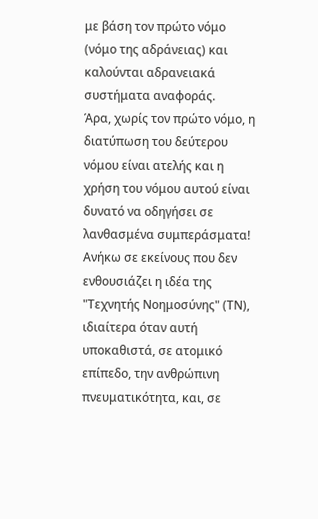με βάση τον πρώτο νόμο (νόμο της αδράνειας) και καλούνται αδρανειακά συστήματα αναφοράς.
Άρα, χωρίς τον πρώτο νόμο, η διατύπωση του δεύτερου νόμου είναι ατελής και η χρήση του νόμου αυτού είναι δυνατό να οδηγήσει σε λανθασμένα συμπεράσματα!
Ανήκω σε εκείνους που δεν ενθουσιάζει η ιδέα της "Τεχνητής Νοημοσύνης" (ΤΝ), ιδιαίτερα όταν αυτή υποκαθιστά, σε ατομικό επίπεδο, την ανθρώπινη πνευματικότητα, και, σε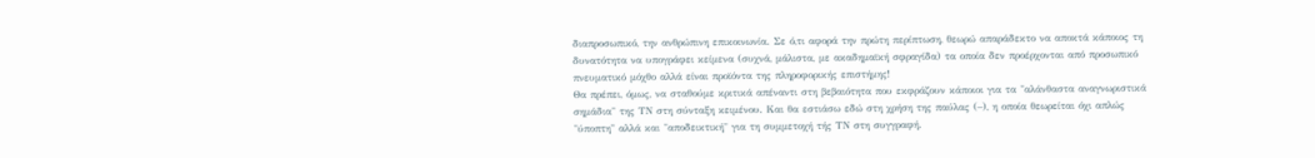διαπροσωπικό, την ανθρώπινη επικοινωνία. Σε ό,τι αφορά την πρώτη περίπτωση, θεωρώ απαράδεκτο να αποκτά κάποιος τη δυνατότητα να υπογράφει κείμενα (συχνά, μάλιστα, με ακαδημαϊκή σφραγίδα) τα οποία δεν προέρχονται από προσωπικό πνευματικό μόχθο αλλά είναι προϊόντα της πληροφορικής επιστήμης!
Θα πρέπει, όμως, να σταθούμε κριτικά απέναντι στη βεβαιότητα που εκφράζουν κάποιοι για τα "αλάνθαστα αναγνωριστικά σημάδια" της ΤΝ στη σύνταξη κειμένου. Και θα εστιάσω εδώ στη χρήση της παύλας (–), η οποία θεωρείται όχι απλώς "ύποπτη" αλλά και "αποδεικτική" για τη συμμετοχή τής ΤΝ στη συγγραφή.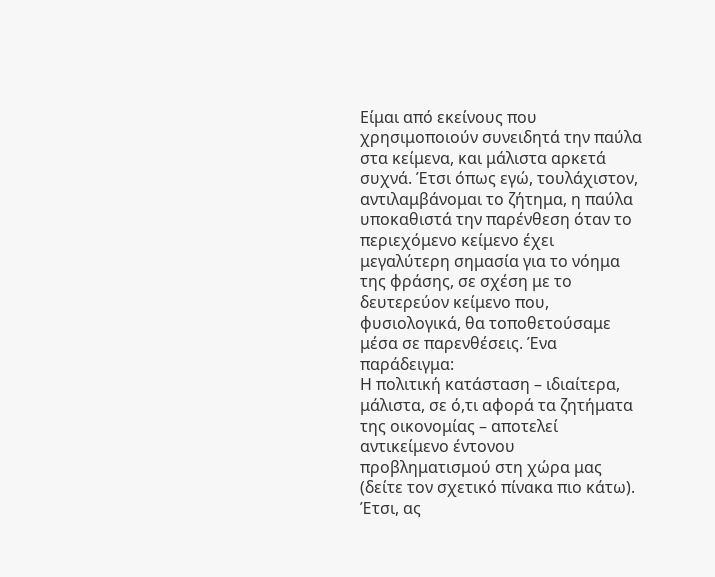Είμαι από εκείνους που χρησιμοποιούν συνειδητά την παύλα στα κείμενα, και μάλιστα αρκετά συχνά. Έτσι όπως εγώ, τουλάχιστον, αντιλαμβάνομαι το ζήτημα, η παύλα υποκαθιστά την παρένθεση όταν το περιεχόμενο κείμενο έχει μεγαλύτερη σημασία για το νόημα της φράσης, σε σχέση με το δευτερεύον κείμενο που, φυσιολογικά, θα τοποθετούσαμε μέσα σε παρενθέσεις. Ένα παράδειγμα:
Η πολιτική κατάσταση – ιδιαίτερα, μάλιστα, σε ό,τι αφορά τα ζητήματα της οικονομίας – αποτελεί αντικείμενο έντονου προβληματισμού στη χώρα μας (δείτε τον σχετικό πίνακα πιο κάτω).
Έτσι, ας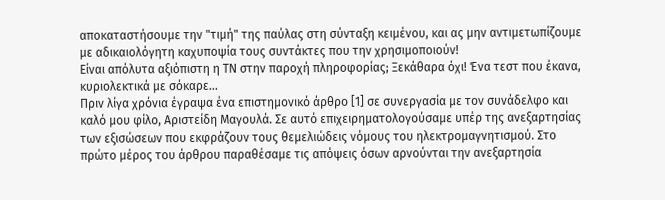αποκαταστήσουμε την "τιμή" της παύλας στη σύνταξη κειμένου, και ας μην αντιμετωπίζουμε με αδικαιολόγητη καχυποψία τους συντάκτες που την χρησιμοποιούν!
Είναι απόλυτα αξιόπιστη η ΤΝ στην παροχή πληροφορίας; Ξεκάθαρα όχι! Ένα τεστ που έκανα, κυριολεκτικά με σόκαρε...
Πριν λίγα χρόνια έγραψα ένα επιστημονικό άρθρο [1] σε συνεργασία με τον συνάδελφο και καλό μου φίλο, Αριστείδη Μαγουλά. Σε αυτό επιχειρηματολογούσαμε υπέρ της ανεξαρτησίας των εξισώσεων που εκφράζουν τους θεμελιώδεις νόμους του ηλεκτρομαγνητισμού. Στο πρώτο μέρος του άρθρου παραθέσαμε τις απόψεις όσων αρνούνται την ανεξαρτησία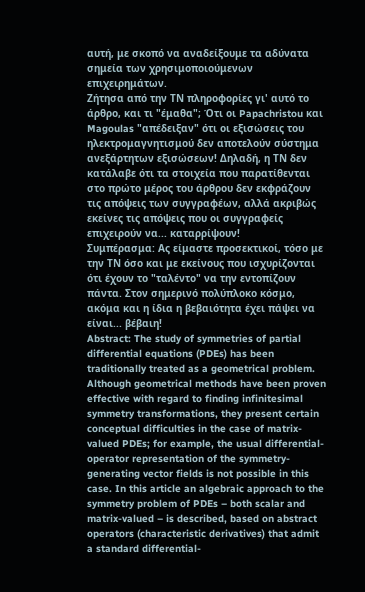αυτή, με σκοπό να αναδείξουμε τα αδύνατα σημεία των χρησιμοποιούμενων επιχειρημάτων.
Ζήτησα από την ΤΝ πληροφορίες γι' αυτό το άρθρο, και τι "έμαθα"; Ότι οι Papachristou και Magoulas "απέδειξαν" ότι οι εξισώσεις του ηλεκτρομαγνητισμού δεν αποτελούν σύστημα ανεξάρτητων εξισώσεων! Δηλαδή, η ΤΝ δεν κατάλαβε ότι τα στοιχεία που παρατίθενται στο πρώτο μέρος του άρθρου δεν εκφράζουν τις απόψεις των συγγραφέων, αλλά ακριβώς εκείνες τις απόψεις που οι συγγραφείς επιχειρούν να... καταρρίψουν!
Συμπέρασμα: Ας είμαστε προσεκτικοί, τόσο με την ΤΝ όσο και με εκείνους που ισχυρίζονται ότι έχουν το "ταλέντο" να την εντοπίζουν πάντα. Στον σημερινό πολύπλοκο κόσμο, ακόμα και η ίδια η βεβαιότητα έχει πάψει να είναι... βέβαιη!
Abstract: The study of symmetries of partial differential equations (PDEs) has been traditionally treated as a geometrical problem. Although geometrical methods have been proven effective with regard to finding infinitesimal symmetry transformations, they present certain conceptual difficulties in the case of matrix-valued PDEs; for example, the usual differential-operator representation of the symmetry-generating vector fields is not possible in this case. In this article an algebraic approach to the symmetry problem of PDEs – both scalar and matrix-valued – is described, based on abstract operators (characteristic derivatives) that admit a standard differential-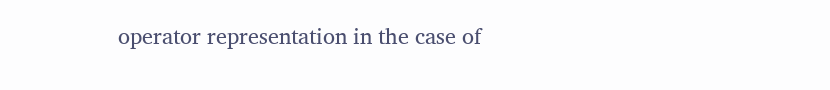operator representation in the case of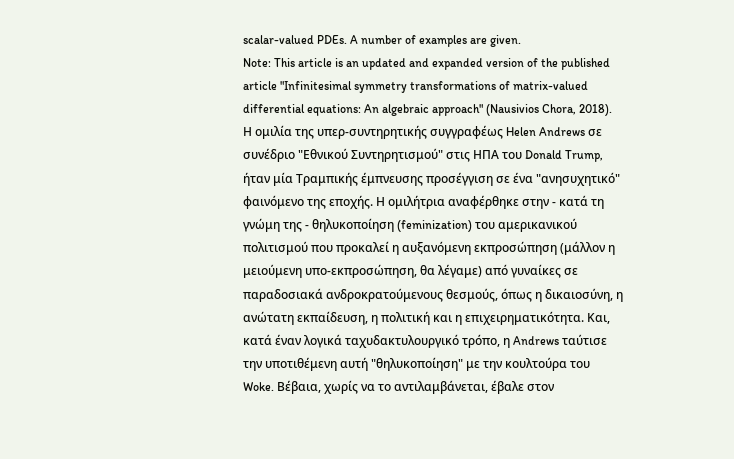scalar-valued PDEs. A number of examples are given.
Note: This article is an updated and expanded version of the published article "Infinitesimal symmetry transformations of matrix-valued differential equations: An algebraic approach" (Nausivios Chora, 2018).
Η ομιλία της υπερ-συντηρητικής συγγραφέως Helen Andrews σε συνέδριο "Εθνικού Συντηρητισμού" στις ΗΠΑ του Donald Trump, ήταν μία Τραμπικής έμπνευσης προσέγγιση σε ένα "ανησυχητικό" φαινόμενο της εποχής. Η ομιλήτρια αναφέρθηκε στην - κατά τη γνώμη της - θηλυκοποίηση (feminization) του αμερικανικού πολιτισμού που προκαλεί η αυξανόμενη εκπροσώπηση (μάλλον η μειούμενη υπο-εκπροσώπηση, θα λέγαμε) από γυναίκες σε παραδοσιακά ανδροκρατούμενους θεσμούς, όπως η δικαιοσύνη, η ανώτατη εκπαίδευση, η πολιτική και η επιχειρηματικότητα. Και, κατά έναν λογικά ταχυδακτυλουργικό τρόπο, η Andrews ταύτισε την υποτιθέμενη αυτή "θηλυκοποίηση" με την κουλτούρα του Woke. Βέβαια, χωρίς να το αντιλαμβάνεται, έβαλε στον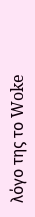λόγο της το Woke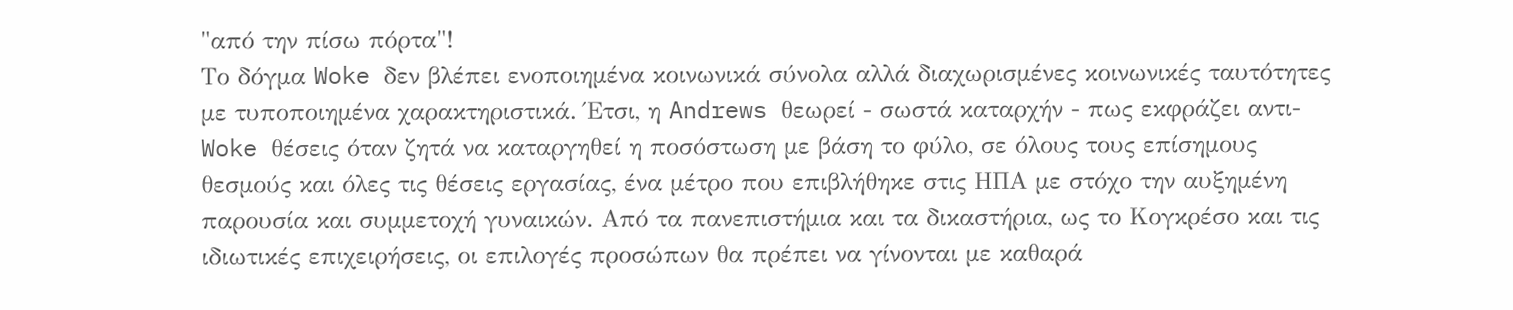"από την πίσω πόρτα"!
Το δόγμα Woke δεν βλέπει ενοποιημένα κοινωνικά σύνολα αλλά διαχωρισμένες κοινωνικές ταυτότητες με τυποποιημένα χαρακτηριστικά. Έτσι, η Andrews θεωρεί - σωστά καταρχήν - πως εκφράζει αντι-Woke θέσεις όταν ζητά να καταργηθεί η ποσόστωση με βάση το φύλο, σε όλους τους επίσημους θεσμούς και όλες τις θέσεις εργασίας, ένα μέτρο που επιβλήθηκε στις ΗΠΑ με στόχο την αυξημένη παρουσία και συμμετοχή γυναικών. Από τα πανεπιστήμια και τα δικαστήρια, ως το Κογκρέσο και τις ιδιωτικές επιχειρήσεις, οι επιλογές προσώπων θα πρέπει να γίνονται με καθαρά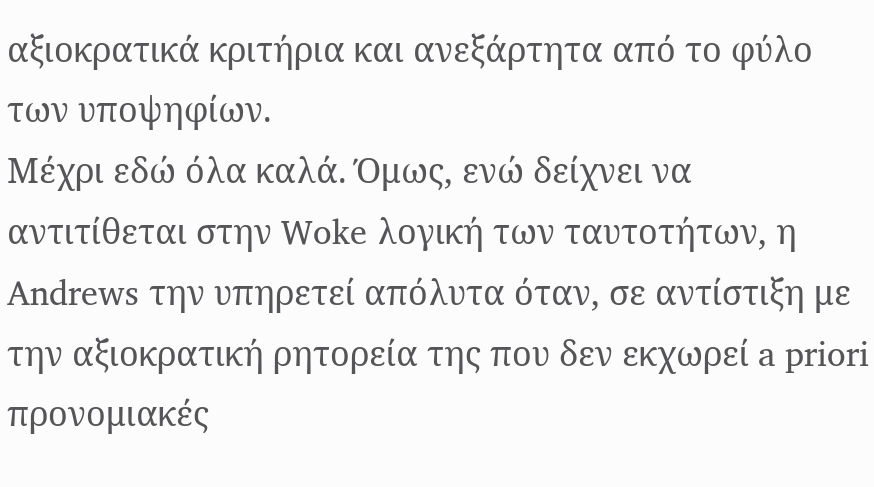αξιοκρατικά κριτήρια και ανεξάρτητα από το φύλο των υποψηφίων.
Μέχρι εδώ όλα καλά. Όμως, ενώ δείχνει να αντιτίθεται στην Woke λογική των ταυτοτήτων, η Andrews την υπηρετεί απόλυτα όταν, σε αντίστιξη με την αξιοκρατική ρητορεία της που δεν εκχωρεί a priori προνομιακές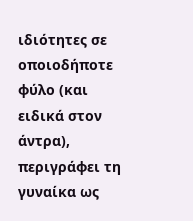ιδιότητες σε οποιοδήποτε φύλο (και ειδικά στον άντρα), περιγράφει τη γυναίκα ως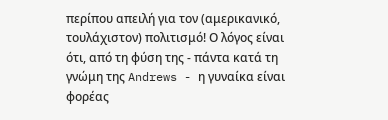περίπου απειλή για τον (αμερικανικό, τουλάχιστον) πολιτισμό! Ο λόγος είναι ότι, από τη φύση της - πάντα κατά τη γνώμη της Andrews - η γυναίκα είναι φορέας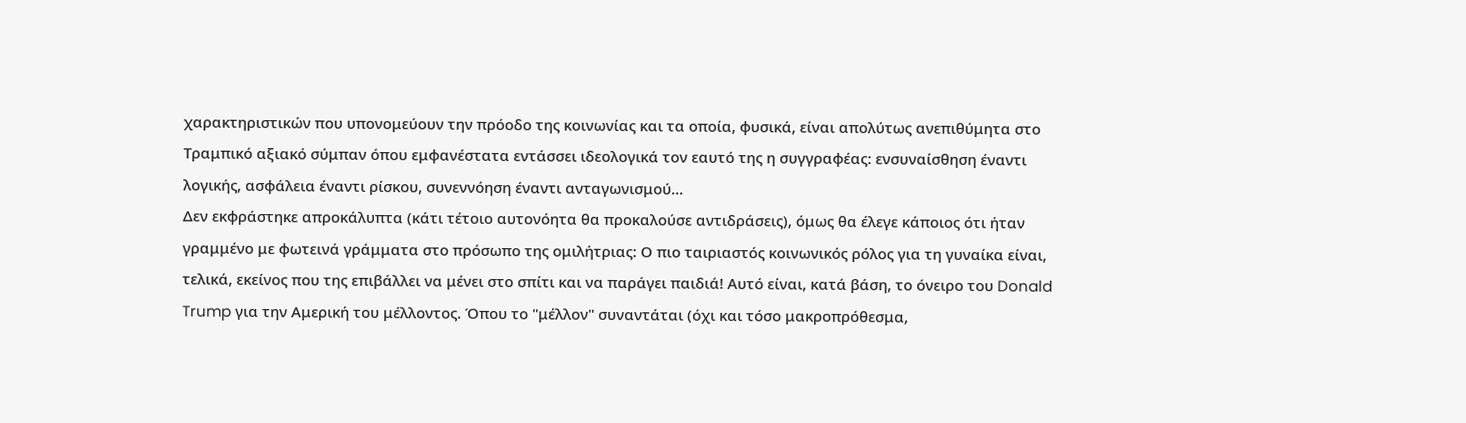χαρακτηριστικών που υπονομεύουν την πρόοδο της κοινωνίας και τα οποία, φυσικά, είναι απολύτως ανεπιθύμητα στο Τραμπικό αξιακό σύμπαν όπου εμφανέστατα εντάσσει ιδεολογικά τον εαυτό της η συγγραφέας: ενσυναίσθηση έναντι λογικής, ασφάλεια έναντι ρίσκου, συνεννόηση έναντι ανταγωνισμού...
Δεν εκφράστηκε απροκάλυπτα (κάτι τέτοιο αυτονόητα θα προκαλούσε αντιδράσεις), όμως θα έλεγε κάποιος ότι ήταν γραμμένο με φωτεινά γράμματα στο πρόσωπο της ομιλήτριας: Ο πιο ταιριαστός κοινωνικός ρόλος για τη γυναίκα είναι, τελικά, εκείνος που της επιβάλλει να μένει στο σπίτι και να παράγει παιδιά! Αυτό είναι, κατά βάση, το όνειρο του Donald Trump για την Αμερική του μέλλοντος. Όπου το "μέλλον" συναντάται (όχι και τόσο μακροπρόθεσμα,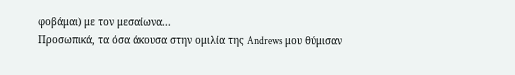φοβάμαι) με τον μεσαίωνα...
Προσωπικά, τα όσα άκουσα στην ομιλία της Andrews μου θύμισαν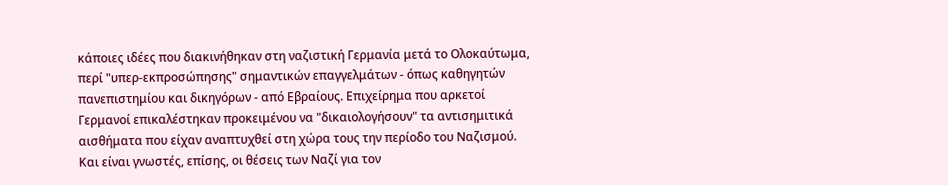κάποιες ιδέες που διακινήθηκαν στη ναζιστική Γερμανία μετά το Ολοκαύτωμα, περί "υπερ-εκπροσώπησης" σημαντικών επαγγελμάτων - όπως καθηγητών πανεπιστημίου και δικηγόρων - από Εβραίους. Επιχείρημα που αρκετοί Γερμανοί επικαλέστηκαν προκειμένου να "δικαιολογήσουν" τα αντισημιτικά αισθήματα που είχαν αναπτυχθεί στη χώρα τους την περίοδο του Ναζισμού. Και είναι γνωστές, επίσης, οι θέσεις των Ναζί για τον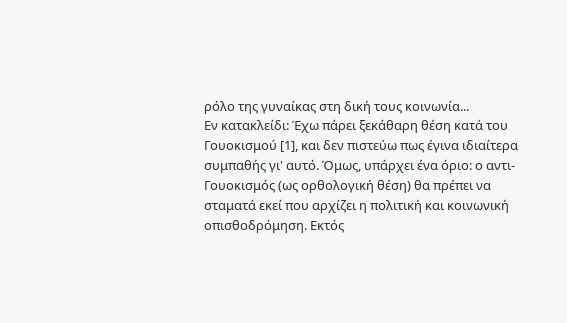ρόλο της γυναίκας στη δική τους κοινωνία...
Εν κατακλείδι: Έχω πάρει ξεκάθαρη θέση κατά του Γουοκισμού [1], και δεν πιστεύω πως έγινα ιδιαίτερα συμπαθής γι' αυτό. Όμως, υπάρχει ένα όριο: ο αντι-Γουοκισμός (ως ορθολογική θέση) θα πρέπει να σταματά εκεί που αρχίζει η πολιτική και κοινωνική οπισθοδρόμηση. Εκτός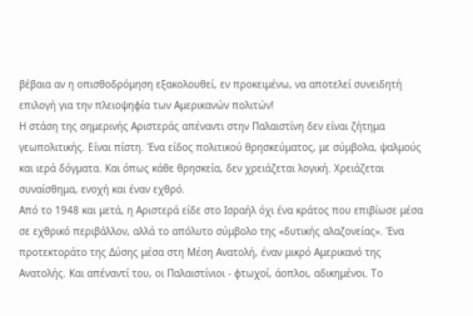βέβαια αν η οπισθοδρόμηση εξακολουθεί, εν προκειμένω, να αποτελεί συνειδητή επιλογή για την πλειοψηφία των Αμερικανών πολιτών!
Η στάση της σημερινής Αριστεράς απέναντι στην Παλαιστίνη δεν είναι ζήτημα γεωπολιτικής. Είναι πίστη. Ένα είδος πολιτικού θρησκεύματος, με σύμβολα, ψαλμούς και ιερά δόγματα. Και όπως κάθε θρησκεία, δεν χρειάζεται λογική. Χρειάζεται συναίσθημα, ενοχή και έναν εχθρό.
Από το 1948 και μετά, η Αριστερά είδε στο Ισραήλ όχι ένα κράτος που επιβίωσε μέσα σε εχθρικό περιβάλλον, αλλά το απόλυτο σύμβολο της «δυτικής αλαζονείας». Ένα προτεκτοράτο της Δύσης μέσα στη Μέση Ανατολή, έναν μικρό Αμερικανό της Ανατολής. Και απέναντί του, οι Παλαιστίνιοι - φτωχοί, άοπλοι, αδικημένοι. Το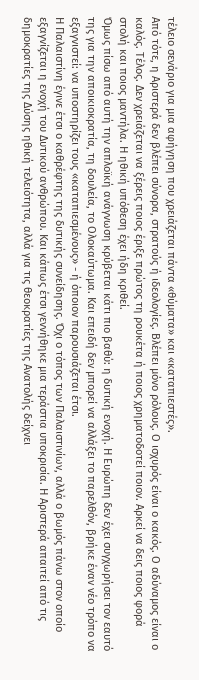τέλειο σενάριο για μια αφήγηση που χρειάζεται πάντα «θύματα» και «καταπιεστές».
Από τότε, η Αριστερά δεν βλέπει σύνορα, στρατούς ή ιδεολογίες. Βλέπει μόνο ρόλους. Ο ισχυρός είναι ο κακός. Ο αδύναμος είναι ο καλός. Τέλος. Δεν χρειάζεται να ξέρεις ποιος έριξε πρώτος τη ρουκέτα ή ποιος χρηματοδοτεί ποιον. Αρκεί να δεις ποιος φορά στολή και ποιος μαντήλα. Η ηθική υπόθεση έχει ήδη κριθεί.
Όμως πίσω από αυτή την απλοϊκή ανάγνωση κρύβεται κάτι πιο βαθύ: η δυτική ενοχή. Η Ευρώπη δεν έχει συγχωρήσει τον εαυτό της για την αποικιοκρατία, τη δουλεία, το Ολοκαύτωμα. Και επειδή δεν μπορεί να αλλάξει το παρελθόν, βρήκε έναν νέο τρόπο να εξαγνιστεί: να υποστηρίζει τους «καταπιεσμένους» - ή όποιον παρουσιάζεται έτσι.
Η Παλαιστίνη έγινε έτσι ο καθρέφτης της δυτικής συνείδησης. Όχι ο τόπος των Παλαιστινίων, αλλά ο βωμός πάνω στον οποίο εξαγνίζεται η ενοχή του Δυτικού ανθρώπου. Και κάπως έτσι γεννήθηκε μια τεράστια υποκρισία. Η Αριστερά απαιτεί από τις δημοκρατίες της Δύσης ηθική τελειότητα, αλλά για τις θεοκρατίες της Ανατολής δείχνει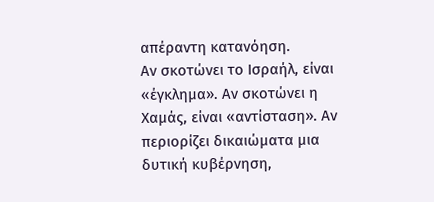απέραντη κατανόηση.
Αν σκοτώνει το Ισραήλ, είναι «έγκλημα». Αν σκοτώνει η Χαμάς, είναι «αντίσταση». Αν περιορίζει δικαιώματα μια δυτική κυβέρνηση,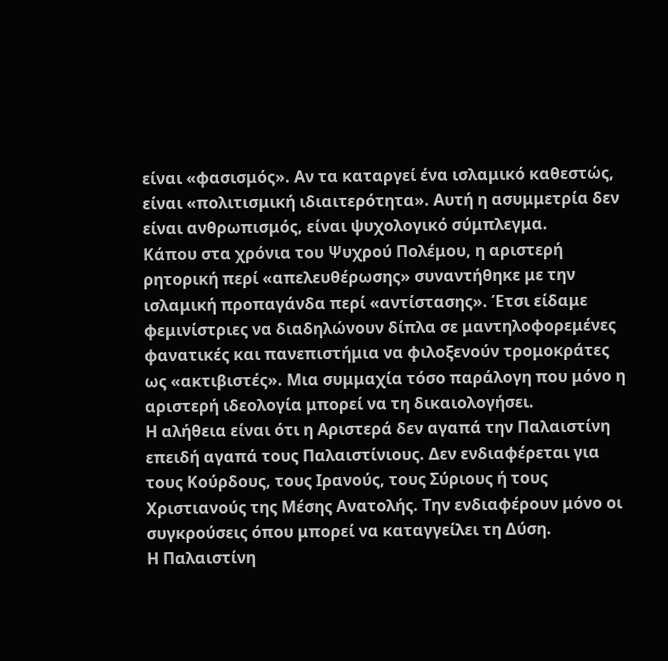είναι «φασισμός». Αν τα καταργεί ένα ισλαμικό καθεστώς, είναι «πολιτισμική ιδιαιτερότητα». Αυτή η ασυμμετρία δεν είναι ανθρωπισμός, είναι ψυχολογικό σύμπλεγμα.
Κάπου στα χρόνια του Ψυχρού Πολέμου, η αριστερή ρητορική περί «απελευθέρωσης» συναντήθηκε με την ισλαμική προπαγάνδα περί «αντίστασης». Έτσι είδαμε φεμινίστριες να διαδηλώνουν δίπλα σε μαντηλοφορεμένες φανατικές και πανεπιστήμια να φιλοξενούν τρομοκράτες ως «ακτιβιστές». Μια συμμαχία τόσο παράλογη που μόνο η αριστερή ιδεολογία μπορεί να τη δικαιολογήσει.
Η αλήθεια είναι ότι η Αριστερά δεν αγαπά την Παλαιστίνη επειδή αγαπά τους Παλαιστίνιους. Δεν ενδιαφέρεται για τους Κούρδους, τους Ιρανούς, τους Σύριους ή τους Χριστιανούς της Μέσης Ανατολής. Την ενδιαφέρουν μόνο οι συγκρούσεις όπου μπορεί να καταγγείλει τη Δύση.
Η Παλαιστίνη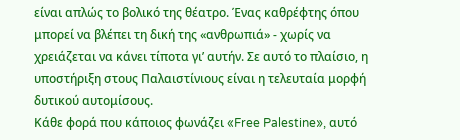είναι απλώς το βολικό της θέατρο. Ένας καθρέφτης όπου μπορεί να βλέπει τη δική της «ανθρωπιά» - χωρίς να χρειάζεται να κάνει τίποτα γι’ αυτήν. Σε αυτό το πλαίσιο, η υποστήριξη στους Παλαιστίνιους είναι η τελευταία μορφή δυτικού αυτομίσους.
Κάθε φορά που κάποιος φωνάζει «Free Palestine», αυτό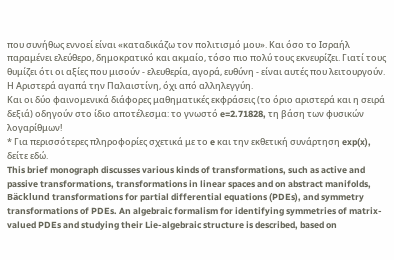που συνήθως εννοεί είναι «καταδικάζω τον πολιτισμό μου». Και όσο το Ισραήλ παραμένει ελεύθερο, δημοκρατικό και ακμαίο, τόσο πιο πολύ τους εκνευρίζει. Γιατί τους θυμίζει ότι οι αξίες που μισούν - ελευθερία, αγορά, ευθύνη - είναι αυτές που λειτουργούν.
Η Αριστερά αγαπά την Παλαιστίνη, όχι από αλληλεγγύη.
Και οι δύο φαινομενικά διάφορες μαθηματικές εκφράσεις (το όριο αριστερά και η σειρά δεξιά) οδηγούν στο ίδιο αποτέλεσμα: το γνωστό e=2.71828, τη βάση των φυσικών λογαρίθμων!
* Για περισσότερες πληροφορίες σχετικά με το e και την εκθετική συνάρτηση exp(x), δείτε εδώ.
This brief monograph discusses various kinds of transformations, such as active and passive transformations, transformations in linear spaces and on abstract manifolds, Bäcklund transformations for partial differential equations (PDEs), and symmetry transformations of PDEs. An algebraic formalism for identifying symmetries of matrix-valued PDEs and studying their Lie-algebraic structure is described, based on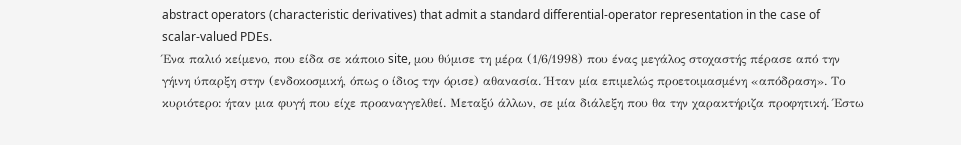abstract operators (characteristic derivatives) that admit a standard differential-operator representation in the case of scalar-valued PDEs.
Ένα παλιό κείμενο, που είδα σε κάποιο site, μου θύμισε τη μέρα (1/6/1998) που ένας μεγάλος στοχαστής πέρασε από την γήινη ύπαρξη στην (ενδοκοσμική, όπως ο ίδιος την όρισε) αθανασία. Ήταν μία επιμελώς προετοιμασμένη «απόδραση». Το κυριότερο: ήταν μια φυγή που είχε προαναγγελθεί. Μεταξύ άλλων, σε μία διάλεξη που θα την χαρακτήριζα προφητική. Έστω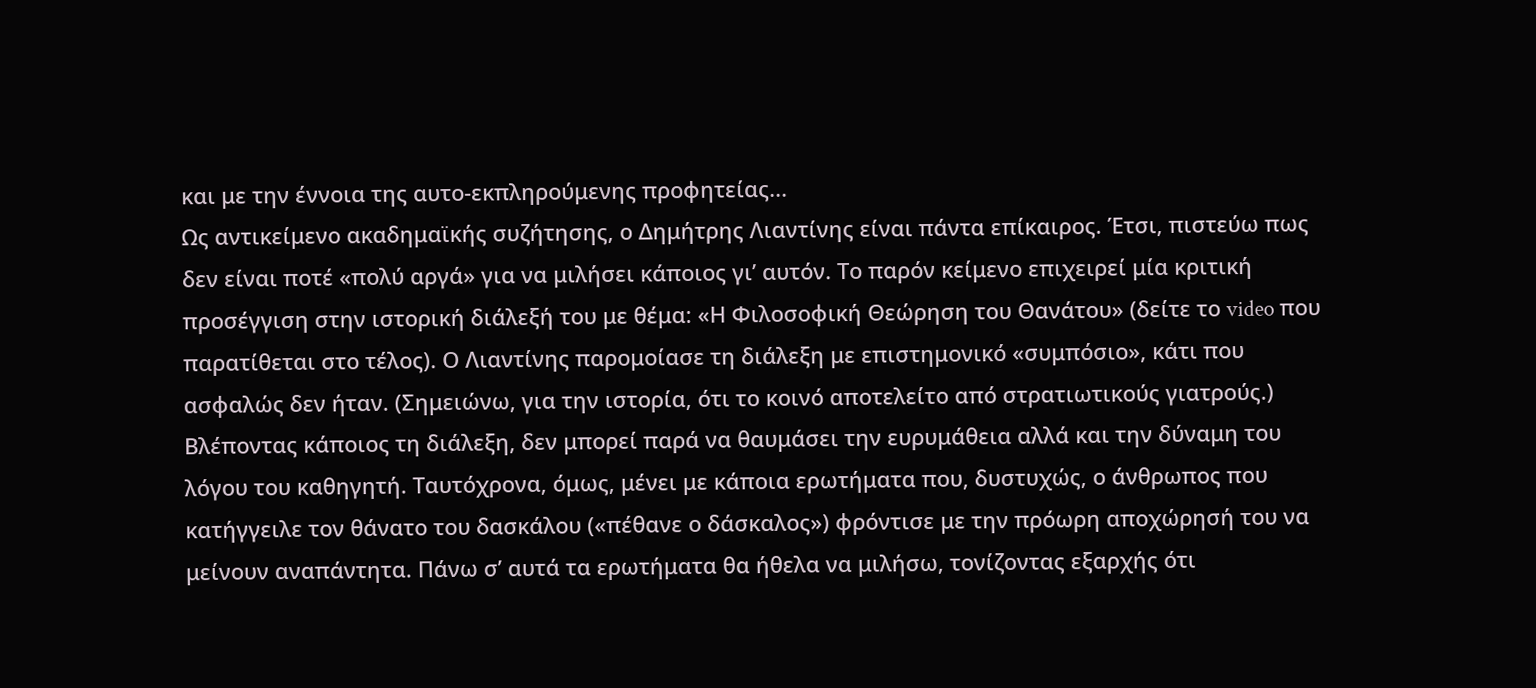και με την έννοια της αυτο-εκπληρούμενης προφητείας...
Ως αντικείμενο ακαδημαϊκής συζήτησης, ο Δημήτρης Λιαντίνης είναι πάντα επίκαιρος. Έτσι, πιστεύω πως δεν είναι ποτέ «πολύ αργά» για να μιλήσει κάποιος γι’ αυτόν. Το παρόν κείμενο επιχειρεί μία κριτική προσέγγιση στην ιστορική διάλεξή του με θέμα: «Η Φιλοσοφική Θεώρηση του Θανάτου» (δείτε το video που παρατίθεται στο τέλος). Ο Λιαντίνης παρομοίασε τη διάλεξη με επιστημονικό «συμπόσιο», κάτι που ασφαλώς δεν ήταν. (Σημειώνω, για την ιστορία, ότι το κοινό αποτελείτο από στρατιωτικούς γιατρούς.)
Βλέποντας κάποιος τη διάλεξη, δεν μπορεί παρά να θαυμάσει την ευρυμάθεια αλλά και την δύναμη του λόγου του καθηγητή. Ταυτόχρονα, όμως, μένει με κάποια ερωτήματα που, δυστυχώς, ο άνθρωπος που κατήγγειλε τον θάνατο του δασκάλου («πέθανε ο δάσκαλος») φρόντισε με την πρόωρη αποχώρησή του να μείνουν αναπάντητα. Πάνω σ’ αυτά τα ερωτήματα θα ήθελα να μιλήσω, τονίζοντας εξαρχής ότι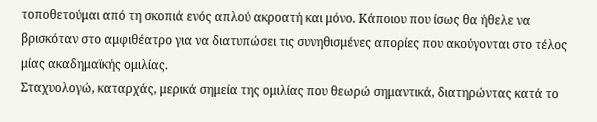τοποθετούμαι από τη σκοπιά ενός απλού ακροατή και μόνο. Κάποιου που ίσως θα ήθελε να βρισκόταν στο αμφιθέατρο για να διατυπώσει τις συνηθισμένες απορίες που ακούγονται στο τέλος μίας ακαδημαϊκής ομιλίας.
Σταχυολογώ, καταρχάς, μερικά σημεία της ομιλίας που θεωρώ σημαντικά, διατηρώντας κατά το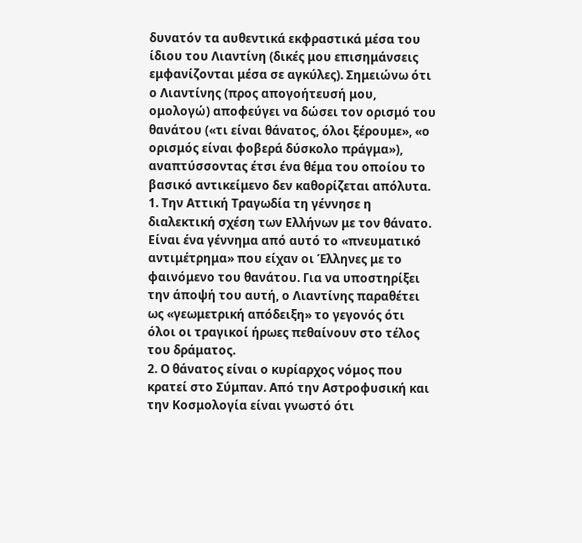δυνατόν τα αυθεντικά εκφραστικά μέσα του ίδιου του Λιαντίνη (δικές μου επισημάνσεις εμφανίζονται μέσα σε αγκύλες). Σημειώνω ότι ο Λιαντίνης (προς απογοήτευσή μου, ομολογώ) αποφεύγει να δώσει τον ορισμό του θανάτου («τι είναι θάνατος, όλοι ξέρουμε», «ο ορισμός είναι φοβερά δύσκολο πράγμα»), αναπτύσσοντας έτσι ένα θέμα του οποίου το βασικό αντικείμενο δεν καθορίζεται απόλυτα.
1. Την Αττική Τραγωδία τη γέννησε η διαλεκτική σχέση των Ελλήνων με τον θάνατο. Είναι ένα γέννημα από αυτό το «πνευματικό αντιμέτρημα» που είχαν οι Έλληνες με το φαινόμενο του θανάτου. Για να υποστηρίξει την άποψή του αυτή, ο Λιαντίνης παραθέτει ως «γεωμετρική απόδειξη» το γεγονός ότι όλοι οι τραγικοί ήρωες πεθαίνουν στο τέλος του δράματος.
2. Ο θάνατος είναι ο κυρίαρχος νόμος που κρατεί στο Σύμπαν. Από την Αστροφυσική και την Κοσμολογία είναι γνωστό ότι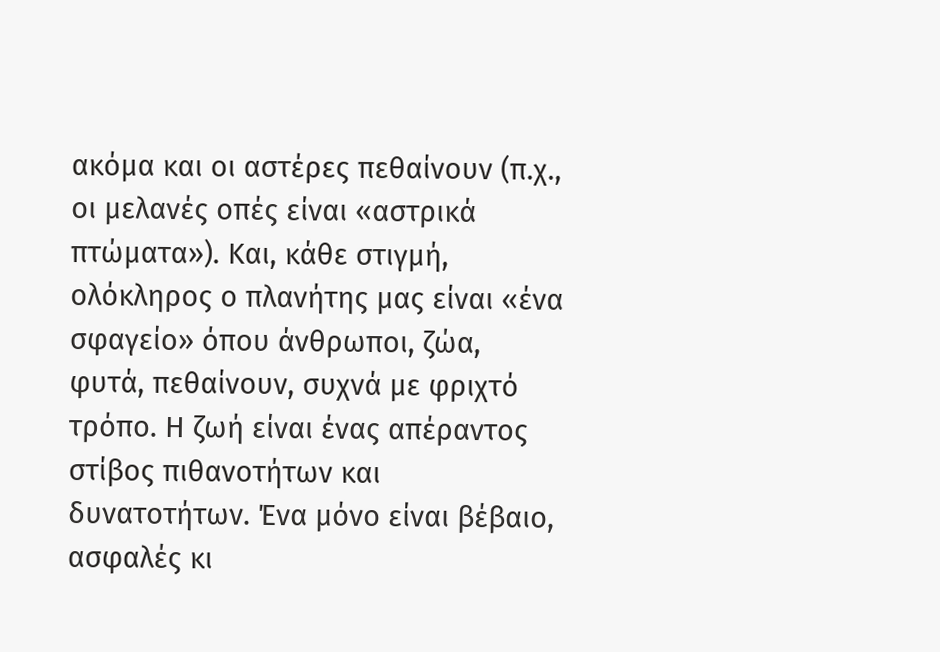ακόμα και οι αστέρες πεθαίνουν (π.χ., οι μελανές οπές είναι «αστρικά πτώματα»). Και, κάθε στιγμή, ολόκληρος ο πλανήτης μας είναι «ένα σφαγείο» όπου άνθρωποι, ζώα, φυτά, πεθαίνουν, συχνά με φριχτό τρόπο. Η ζωή είναι ένας απέραντος στίβος πιθανοτήτων και δυνατοτήτων. Ένα μόνο είναι βέβαιο, ασφαλές κι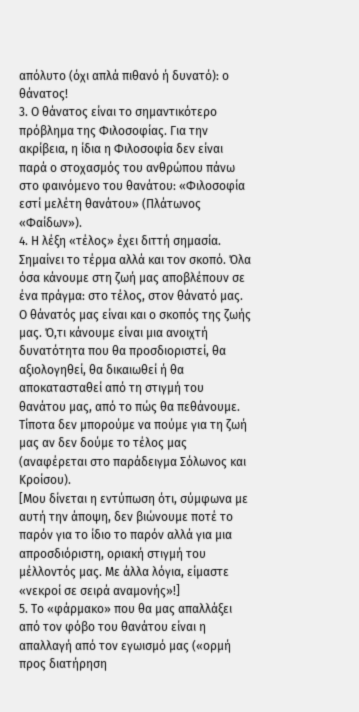απόλυτο (όχι απλά πιθανό ή δυνατό): ο θάνατος!
3. Ο θάνατος είναι το σημαντικότερο πρόβλημα της Φιλοσοφίας. Για την ακρίβεια, η ίδια η Φιλοσοφία δεν είναι παρά ο στοχασμός του ανθρώπου πάνω στο φαινόμενο του θανάτου: «Φιλοσοφία εστί μελέτη θανάτου» (Πλάτωνος «Φαίδων»).
4. Η λέξη «τέλος» έχει διττή σημασία. Σημαίνει το τέρμα αλλά και τον σκοπό. Όλα όσα κάνουμε στη ζωή μας αποβλέπουν σε ένα πράγμα: στο τέλος, στον θάνατό μας. Ο θάνατός μας είναι και ο σκοπός της ζωής μας. Ό,τι κάνουμε είναι μια ανοιχτή δυνατότητα που θα προσδιοριστεί, θα αξιολογηθεί, θα δικαιωθεί ή θα αποκατασταθεί από τη στιγμή του θανάτου μας, από το πώς θα πεθάνουμε. Τίποτα δεν μπορούμε να πούμε για τη ζωή μας αν δεν δούμε το τέλος μας (αναφέρεται στο παράδειγμα Σόλωνος και Κροίσου).
[Μου δίνεται η εντύπωση ότι, σύμφωνα με αυτή την άποψη, δεν βιώνουμε ποτέ το παρόν για το ίδιο το παρόν αλλά για μια απροσδιόριστη, οριακή στιγμή του μέλλοντός μας. Με άλλα λόγια, είμαστε «νεκροί σε σειρά αναμονής»!]
5. Το «φάρμακο» που θα μας απαλλάξει από τον φόβο του θανάτου είναι η απαλλαγή από τον εγωισμό μας («ορμή προς διατήρηση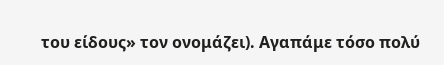του είδους» τον ονομάζει). Αγαπάμε τόσο πολύ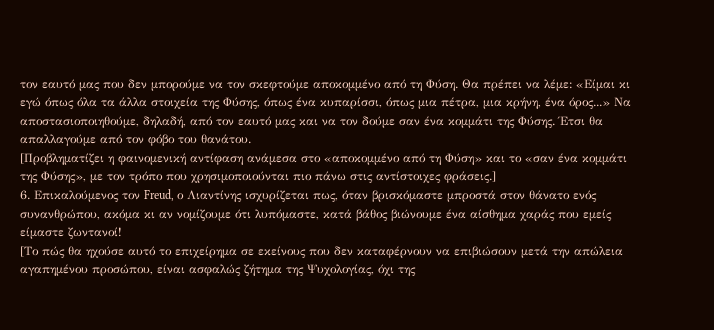τον εαυτό μας που δεν μπορούμε να τον σκεφτούμε αποκομμένο από τη Φύση. Θα πρέπει να λέμε: «Είμαι κι εγώ όπως όλα τα άλλα στοιχεία της Φύσης, όπως ένα κυπαρίσσι, όπως μια πέτρα, μια κρήνη, ένα όρος...» Να αποστασιοποιηθούμε, δηλαδή, από τον εαυτό μας και να τον δούμε σαν ένα κομμάτι της Φύσης. Έτσι θα απαλλαγούμε από τον φόβο του θανάτου.
[Προβληματίζει η φαινομενική αντίφαση ανάμεσα στο «αποκομμένο από τη Φύση» και το «σαν ένα κομμάτι της Φύσης», με τον τρόπο που χρησιμοποιούνται πιο πάνω στις αντίστοιχες φράσεις.]
6. Επικαλούμενος τον Freud, ο Λιαντίνης ισχυρίζεται πως, όταν βρισκόμαστε μπροστά στον θάνατο ενός συνανθρώπου, ακόμα κι αν νομίζουμε ότι λυπόμαστε, κατά βάθος βιώνουμε ένα αίσθημα χαράς που εμείς είμαστε ζωντανοί!
[Το πώς θα ηχούσε αυτό το επιχείρημα σε εκείνους που δεν καταφέρνουν να επιβιώσουν μετά την απώλεια αγαπημένου προσώπου, είναι ασφαλώς ζήτημα της Ψυχολογίας, όχι της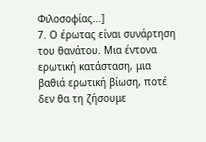Φιλοσοφίας...]
7. Ο έρωτας είναι συνάρτηση του θανάτου. Μια έντονα ερωτική κατάσταση, μια βαθιά ερωτική βίωση, ποτέ δεν θα τη ζήσουμε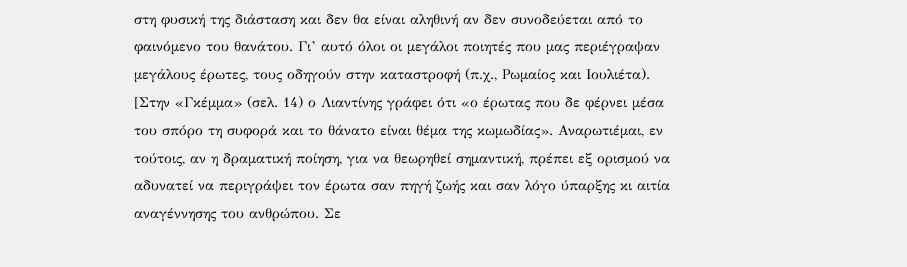στη φυσική της διάσταση και δεν θα είναι αληθινή αν δεν συνοδεύεται από το φαινόμενο του θανάτου. Γι’ αυτό όλοι οι μεγάλοι ποιητές που μας περιέγραψαν μεγάλους έρωτες, τους οδηγούν στην καταστροφή (π.χ., Ρωμαίος και Ιουλιέτα).
[Στην «Γκέμμα» (σελ. 14) ο Λιαντίνης γράφει ότι «ο έρωτας που δε φέρνει μέσα του σπόρο τη συφορά και το θάνατο είναι θέμα της κωμωδίας». Αναρωτιέμαι, εν τούτοις, αν η δραματική ποίηση, για να θεωρηθεί σημαντική, πρέπει εξ ορισμού να αδυνατεί να περιγράψει τον έρωτα σαν πηγή ζωής και σαν λόγο ύπαρξης κι αιτία αναγέννησης του ανθρώπου. Σε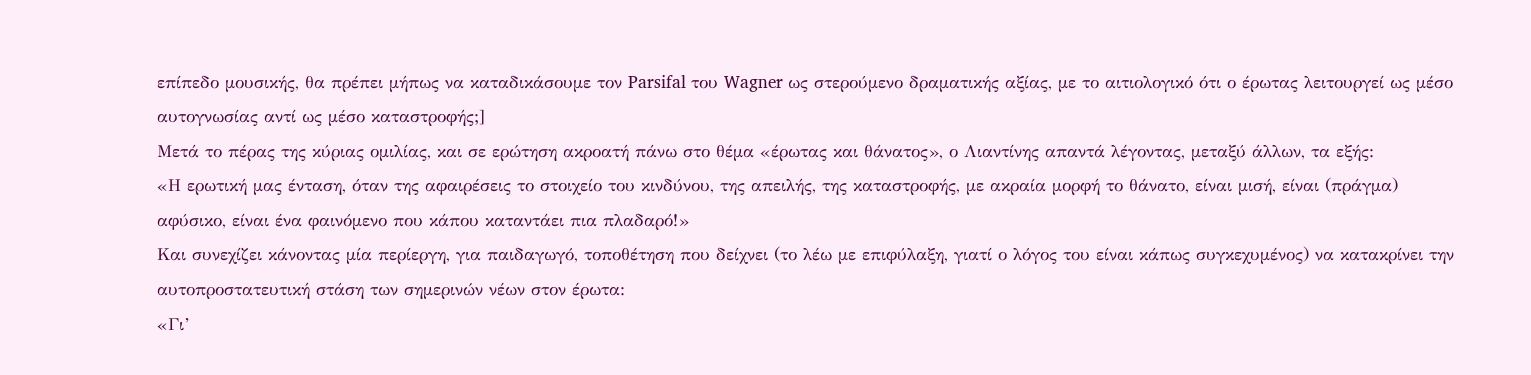επίπεδο μουσικής, θα πρέπει μήπως να καταδικάσουμε τον Parsifal του Wagner ως στερούμενο δραματικής αξίας, με το αιτιολογικό ότι ο έρωτας λειτουργεί ως μέσο αυτογνωσίας αντί ως μέσο καταστροφής;]
Μετά το πέρας της κύριας ομιλίας, και σε ερώτηση ακροατή πάνω στο θέμα «έρωτας και θάνατος», ο Λιαντίνης απαντά λέγοντας, μεταξύ άλλων, τα εξής:
«Η ερωτική μας ένταση, όταν της αφαιρέσεις το στοιχείο του κινδύνου, της απειλής, της καταστροφής, με ακραία μορφή το θάνατο, είναι μισή, είναι (πράγμα) αφύσικο, είναι ένα φαινόμενο που κάπου καταντάει πια πλαδαρό!»
Και συνεχίζει κάνοντας μία περίεργη, για παιδαγωγό, τοποθέτηση που δείχνει (το λέω με επιφύλαξη, γιατί ο λόγος του είναι κάπως συγκεχυμένος) να κατακρίνει την αυτοπροστατευτική στάση των σημερινών νέων στον έρωτα:
«Γι’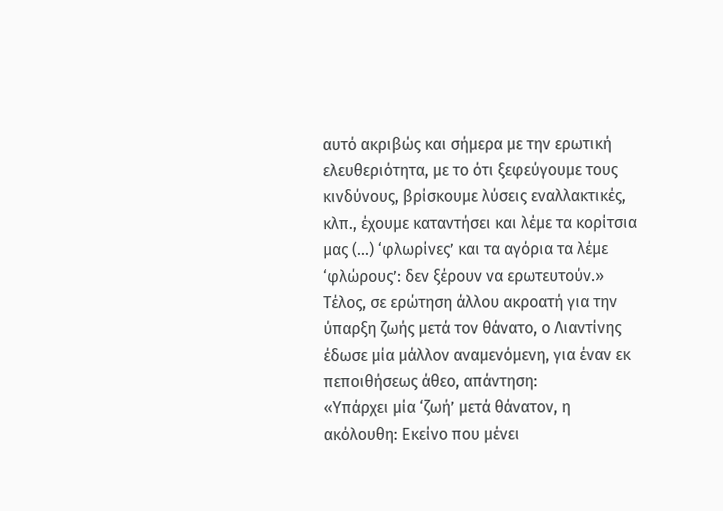αυτό ακριβώς και σήμερα με την ερωτική ελευθεριότητα, με το ότι ξεφεύγουμε τους κινδύνους, βρίσκουμε λύσεις εναλλακτικές, κλπ., έχουμε καταντήσει και λέμε τα κορίτσια μας (...) ‘φλωρίνες’ και τα αγόρια τα λέμε ‘φλώρους’: δεν ξέρουν να ερωτευτούν.»
Τέλος, σε ερώτηση άλλου ακροατή για την ύπαρξη ζωής μετά τον θάνατο, ο Λιαντίνης έδωσε μία μάλλον αναμενόμενη, για έναν εκ πεποιθήσεως άθεο, απάντηση:
«Υπάρχει μία ‘ζωή’ μετά θάνατον, η ακόλουθη: Εκείνο που μένει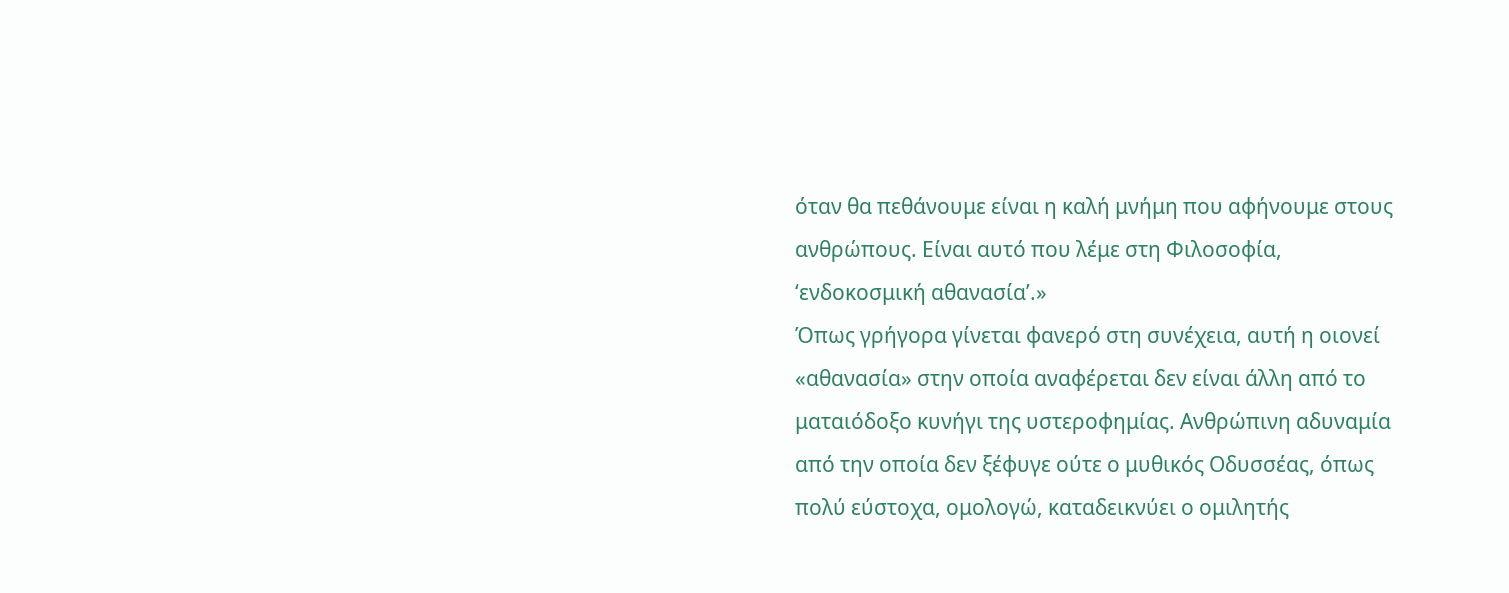όταν θα πεθάνουμε είναι η καλή μνήμη που αφήνουμε στους ανθρώπους. Είναι αυτό που λέμε στη Φιλοσοφία, ‘ενδοκοσμική αθανασία’.»
Όπως γρήγορα γίνεται φανερό στη συνέχεια, αυτή η οιονεί «αθανασία» στην οποία αναφέρεται δεν είναι άλλη από το ματαιόδοξο κυνήγι της υστεροφημίας. Ανθρώπινη αδυναμία από την οποία δεν ξέφυγε ούτε ο μυθικός Οδυσσέας, όπως πολύ εύστοχα, ομολογώ, καταδεικνύει ο ομιλητής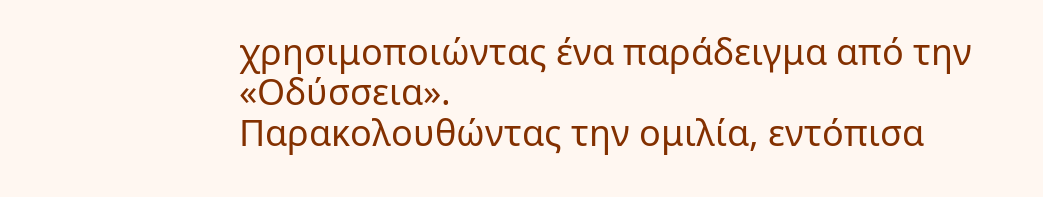χρησιμοποιώντας ένα παράδειγμα από την «Οδύσσεια».
Παρακολουθώντας την ομιλία, εντόπισα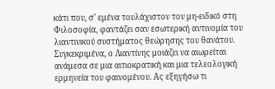κάτι που, σ’ εμένα τουλάχιστον τον μη-ειδικό στη Φιλοσοφία, φαντάζει σαν εσωτερική αντινομία του λιαντινικού συστήματος θεώρησης του θανάτου. Συγκεκριμένα, ο Λιαντίνης μοιάζει να αιωρείται ανάμεσα σε μια αιτιοκρατική και μια τελεολογική ερμηνεία του φαινομένου. Ας εξηγήσω τι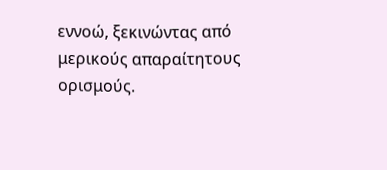εννοώ, ξεκινώντας από μερικούς απαραίτητους ορισμούς.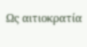Ως αιτιοκρατία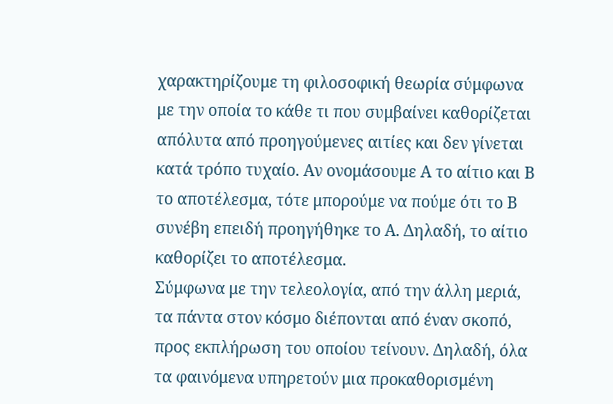χαρακτηρίζουμε τη φιλοσοφική θεωρία σύμφωνα με την οποία το κάθε τι που συμβαίνει καθορίζεται απόλυτα από προηγούμενες αιτίες και δεν γίνεται κατά τρόπο τυχαίο. Αν ονομάσουμε Α το αίτιο και Β το αποτέλεσμα, τότε μπορούμε να πούμε ότι το Β συνέβη επειδή προηγήθηκε το Α. Δηλαδή, το αίτιο καθορίζει το αποτέλεσμα.
Σύμφωνα με την τελεολογία, από την άλλη μεριά, τα πάντα στον κόσμο διέπονται από έναν σκοπό, προς εκπλήρωση του οποίου τείνουν. Δηλαδή, όλα τα φαινόμενα υπηρετούν μια προκαθορισμένη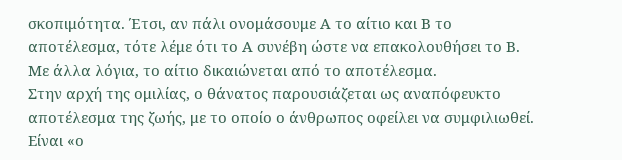σκοπιμότητα. Έτσι, αν πάλι ονομάσουμε Α το αίτιο και Β το αποτέλεσμα, τότε λέμε ότι το Α συνέβη ώστε να επακολουθήσει το Β. Με άλλα λόγια, το αίτιο δικαιώνεται από το αποτέλεσμα.
Στην αρχή της ομιλίας, ο θάνατος παρουσιάζεται ως αναπόφευκτο αποτέλεσμα της ζωής, με το οποίο ο άνθρωπος οφείλει να συμφιλιωθεί. Είναι «ο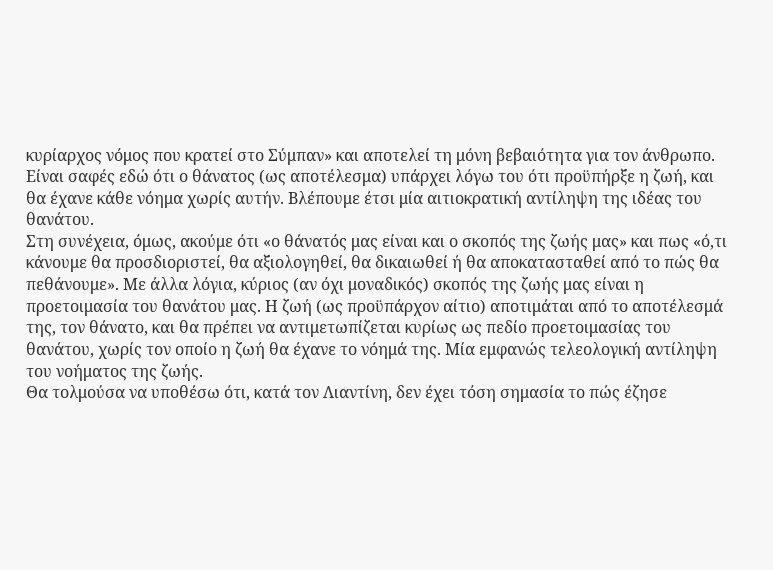κυρίαρχος νόμος που κρατεί στο Σύμπαν» και αποτελεί τη μόνη βεβαιότητα για τον άνθρωπο. Είναι σαφές εδώ ότι ο θάνατος (ως αποτέλεσμα) υπάρχει λόγω του ότι προϋπήρξε η ζωή, και θα έχανε κάθε νόημα χωρίς αυτήν. Βλέπουμε έτσι μία αιτιοκρατική αντίληψη της ιδέας του θανάτου.
Στη συνέχεια, όμως, ακούμε ότι «ο θάνατός μας είναι και ο σκοπός της ζωής μας» και πως «ό,τι κάνουμε θα προσδιοριστεί, θα αξιολογηθεί, θα δικαιωθεί ή θα αποκατασταθεί από το πώς θα πεθάνουμε». Με άλλα λόγια, κύριος (αν όχι μοναδικός) σκοπός της ζωής μας είναι η προετοιμασία του θανάτου μας. Η ζωή (ως προϋπάρχον αίτιο) αποτιμάται από το αποτέλεσμά της, τον θάνατο, και θα πρέπει να αντιμετωπίζεται κυρίως ως πεδίο προετοιμασίας του θανάτου, χωρίς τον οποίο η ζωή θα έχανε το νόημά της. Μία εμφανώς τελεολογική αντίληψη του νοήματος της ζωής.
Θα τολμούσα να υποθέσω ότι, κατά τον Λιαντίνη, δεν έχει τόση σημασία το πώς έζησε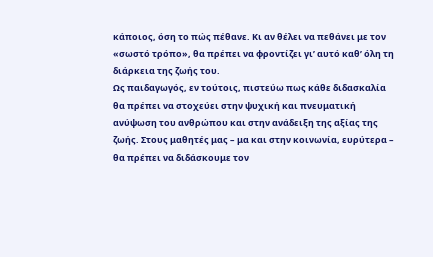κάποιος, όση το πώς πέθανε. Κι αν θέλει να πεθάνει με τον «σωστό τρόπο», θα πρέπει να φροντίζει γι’ αυτό καθ’ όλη τη διάρκεια της ζωής του.
Ως παιδαγωγός, εν τούτοις, πιστεύω πως κάθε διδασκαλία θα πρέπει να στοχεύει στην ψυχική και πνευματική ανύψωση του ανθρώπου και στην ανάδειξη της αξίας της ζωής. Στους μαθητές μας – μα και στην κοινωνία, ευρύτερα – θα πρέπει να διδάσκουμε τον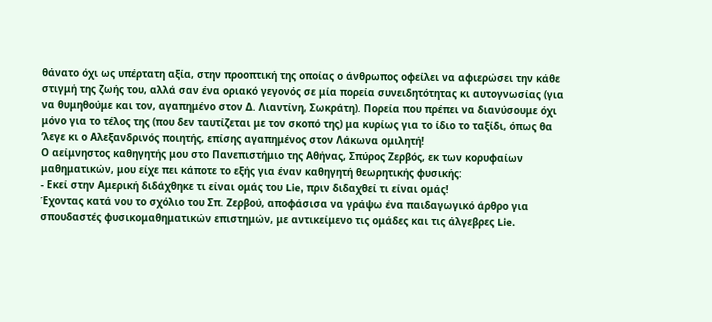θάνατο όχι ως υπέρτατη αξία, στην προοπτική της οποίας ο άνθρωπος οφείλει να αφιερώσει την κάθε στιγμή της ζωής του, αλλά σαν ένα οριακό γεγονός σε μία πορεία συνειδητότητας κι αυτογνωσίας (για να θυμηθούμε και τον, αγαπημένο στον Δ. Λιαντίνη, Σωκράτη). Πορεία που πρέπει να διανύσουμε όχι μόνο για το τέλος της (που δεν ταυτίζεται με τον σκοπό της) μα κυρίως για το ίδιο το ταξίδι, όπως θα ‘λεγε κι ο Αλεξανδρινός ποιητής, επίσης αγαπημένος στον Λάκωνα ομιλητή!
Ο αείμνηστος καθηγητής μου στο Πανεπιστήμιο της Αθήνας, Σπύρος Ζερβός, εκ των κορυφαίων μαθηματικών, μου είχε πει κάποτε το εξής για έναν καθηγητή θεωρητικής φυσικής:
- Εκεί στην Αμερική διδάχθηκε τι είναι ομάς του Lie, πριν διδαχθεί τι είναι ομάς!
Έχοντας κατά νου το σχόλιο του Σπ. Ζερβού, αποφάσισα να γράψω ένα παιδαγωγικό άρθρο για σπουδαστές φυσικομαθηματικών επιστημών, με αντικείμενο τις ομάδες και τις άλγεβρες Lie.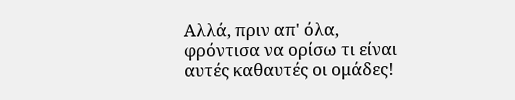Αλλά, πριν απ' όλα, φρόντισα να ορίσω τι είναι αυτές καθαυτές οι ομάδες!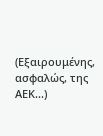(Εξαιρουμένης, ασφαλώς, της ΑΕΚ...)